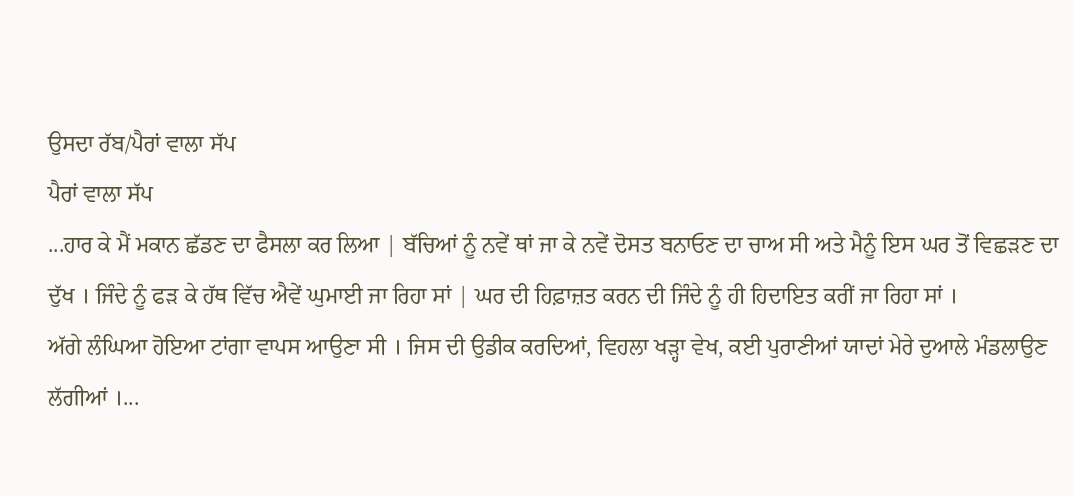ਉਸਦਾ ਰੱਬ/ਪੈਰਾਂ ਵਾਲਾ ਸੱਪ
ਪੈਰਾਂ ਵਾਲਾ ਸੱਪ
...ਹਾਰ ਕੇ ਮੈਂ ਮਕਾਨ ਛੱਡਣ ਦਾ ਫੈਸਲਾ ਕਰ ਲਿਆ | ਬੱਚਿਆਂ ਨੂੰ ਨਵੇਂ ਥਾਂ ਜਾ ਕੇ ਨਵੇਂ ਦੋਸਤ ਬਨਾਓਣ ਦਾ ਚਾਅ ਸੀ ਅਤੇ ਮੈਨੂੰ ਇਸ ਘਰ ਤੋਂ ਵਿਛੜਣ ਦਾ ਦੁੱਖ । ਜਿੰਦੇ ਨੂੰ ਫੜ ਕੇ ਹੱਥ ਵਿੱਚ ਐਵੇਂ ਘੁਮਾਈ ਜਾ ਰਿਹਾ ਸਾਂ | ਘਰ ਦੀ ਹਿਫ਼ਾਜ਼ਤ ਕਰਨ ਦੀ ਜਿੰਦੇ ਨੂੰ ਹੀ ਹਿਦਾਇਤ ਕਰੀਂ ਜਾ ਰਿਹਾ ਸਾਂ ।
ਅੱਗੇ ਲੰਘਿਆ ਹੋਇਆ ਟਾਂਗਾ ਵਾਪਸ ਆਉਣਾ ਸੀ । ਜਿਸ ਦੀ ਉਡੀਕ ਕਰਦਿਆਂ, ਵਿਹਲਾ ਖੜ੍ਹਾ ਵੇਖ, ਕਈ ਪੁਰਾਣੀਆਂ ਯਾਦਾਂ ਮੇਰੇ ਦੁਆਲੇ ਮੰਡਲਾਉਣ ਲੱਗੀਆਂ ।...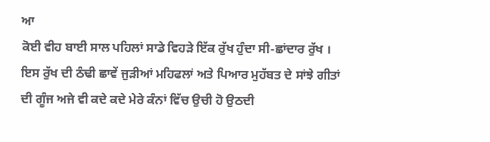ਆ
ਕੋਈ ਵੀਹ ਬਾਈ ਸਾਲ ਪਹਿਲਾਂ ਸਾਡੇ ਵਿਹੜੇ ਇੱਕ ਰੁੱਖ ਹੁੰਦਾ ਸੀ-ਛਾਂਦਾਰ ਰੁੱਖ । ਇਸ ਰੁੱਖ ਦੀ ਠੰਢੀ ਛਾਵੇਂ ਜੁੜੀਆਂ ਮਹਿਫਲਾਂ ਅਤੇ ਪਿਆਰ ਮੁਹੱਬਤ ਦੇ ਸਾਂਝੇ ਗੀਤਾਂ ਦੀ ਗੂੰਜ ਅਜੇ ਵੀ ਕਦੇ ਕਦੇ ਮੇਰੇ ਕੰਨਾਂ ਵਿੱਚ ਉਚੀ ਹੋ ਉਠਦੀ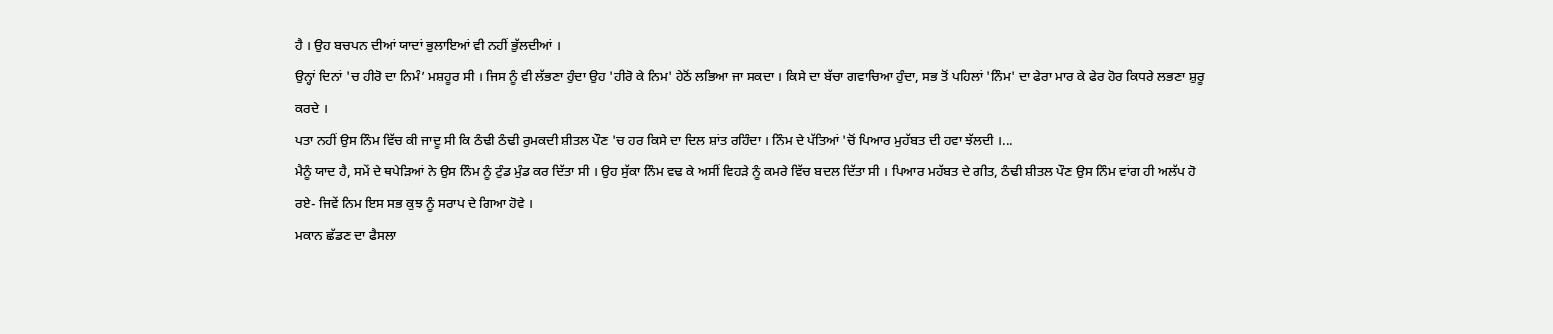ਹੈ । ਉਹ ਬਚਪਨ ਦੀਆਂ ਯਾਦਾਂ ਭੁਲਾਇਆਂ ਵੀ ਨਹੀਂ ਭੁੱਲਦੀਆਂ ।
ਉਨ੍ਹਾਂ ਦਿਨਾਂ 'ਚ ਹੀਰੋ ਦਾ ਨਿਮੰ’ ਮਸ਼ਹੂਰ ਸੀ । ਜਿਸ ਨੂੰ ਵੀ ਲੱਭਣਾ ਹੁੰਦਾ ਉਹ 'ਹੀਰੋ ਕੇ ਨਿਮ' ਹੇਠੋਂ ਲਭਿਆ ਜਾ ਸਕਦਾ । ਕਿਸੇ ਦਾ ਬੱਚਾ ਗਵਾਚਿਆ ਹੁੰਦਾ, ਸਭ ਤੋਂ ਪਹਿਲਾਂ 'ਨਿੰਮ' ਦਾ ਫੇਰਾ ਮਾਰ ਕੇ ਫੇਰ ਹੋਰ ਕਿਧਰੇ ਲਭਣਾ ਸ਼ੁਰੂ ਕਰਦੇ ।
ਪਤਾ ਨਹੀਂ ਉਸ ਨਿੰਮ ਵਿੱਚ ਕੀ ਜਾਦੂ ਸੀ ਕਿ ਠੰਢੀ ਠੰਢੀ ਰੁਮਕਦੀ ਸ਼ੀਤਲ ਪੌਣ 'ਚ ਹਰ ਕਿਸੇ ਦਾ ਦਿਲ ਸ਼ਾਂਤ ਰਹਿੰਦਾ । ਨਿੰਮ ਦੇ ਪੱਤਿਆਂ 'ਚੋਂ ਪਿਆਰ ਮੁਹੱਬਤ ਦੀ ਹਵਾ ਝੱਲਦੀ ।...
ਮੈਨੂੰ ਯਾਦ ਹੈ, ਸਮੇਂ ਦੇ ਥਪੇੜਿਆਂ ਨੇ ਉਸ ਨਿੰਮ ਨੂੰ ਟੁੰਡ ਮੁੰਡ ਕਰ ਦਿੱਤਾ ਸੀ । ਉਹ ਸੁੱਕਾ ਨਿੰਮ ਵਢ ਕੇ ਅਸੀਂ ਵਿਹੜੇ ਨੂੰ ਕਮਰੇ ਵਿੱਚ ਬਦਲ ਦਿੱਤਾ ਸੀ । ਪਿਆਰ ਮਹੱਬਤ ਦੇ ਗੀਤ, ਠੰਢੀ ਸ਼ੀਤਲ ਪੌਣ ਉਸ ਨਿੰਮ ਵਾਂਗ ਹੀ ਅਲੱਪ ਹੋ ਰਏ- ਜਿਵੇਂ ਨਿਮ ਇਸ ਸਭ ਕੁਝ ਨੂੰ ਸਰਾਪ ਦੇ ਗਿਆ ਹੋਵੇ ।
ਮਕਾਨ ਛੱਡਣ ਦਾ ਫੈਸਲਾ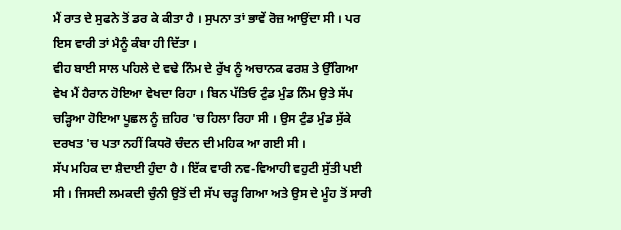ਮੈਂ ਰਾਤ ਦੇ ਸੁਫਨੇ ਤੋਂ ਡਰ ਕੇ ਕੀਤਾ ਹੈ । ਸੁਪਨਾ ਤਾਂ ਭਾਵੇਂ ਰੋਜ਼ ਆਉਂਦਾ ਸੀ । ਪਰ ਇਸ ਵਾਰੀ ਤਾਂ ਮੈਨੂੰ ਕੰਬਾ ਹੀ ਦਿੱਤਾ ।
ਵੀਹ ਬਾਈ ਸਾਲ ਪਹਿਲੇ ਦੇ ਵਢੇ ਨਿੰਮ ਦੇ ਰੁੱਖ ਨੂੰ ਅਚਾਨਕ ਫਰਸ਼ ਤੇ ਉੱਗਿਆ ਵੇਖ ਮੈਂ ਹੈਰਾਨ ਹੋਇਆ ਵੇਖਦਾ ਰਿਹਾ । ਬਿਨ ਪੱਤਿਓ ਟੁੰਡ ਮੁੰਡ ਨਿੰਮ ਉਤੇ ਸੱਪ ਚੜ੍ਹਿਆ ਹੋਇਆ ਪੂਛਲ ਨੂੰ ਜ਼ਹਿਰ 'ਚ ਹਿਲਾ ਰਿਹਾ ਸੀ । ਉਸ ਟੁੰਡ ਮੁੰਡ ਸੁੱਕੇ ਦਰਖਤ 'ਚ ਪਤਾ ਨਹੀਂ ਕਿਧਰੋ ਚੰਦਨ ਦੀ ਮਹਿਕ ਆ ਗਈ ਸੀ ।
ਸੱਪ ਮਹਿਕ ਦਾ ਸ਼ੈਦਾਈ ਹੁੰਦਾ ਹੈ । ਇੱਕ ਵਾਰੀ ਨਵ-ਵਿਆਹੀ ਵਹੁਟੀ ਸੁੱਤੀ ਪਈ ਸੀ । ਜਿਸਦੀ ਲਮਕਦੀ ਚੁੰਨੀ ਉਤੋਂ ਦੀ ਸੱਪ ਚੜ੍ਹ ਗਿਆ ਅਤੇ ਉਸ ਦੇ ਮੂੰਹ ਤੋਂ ਸਾਰੀ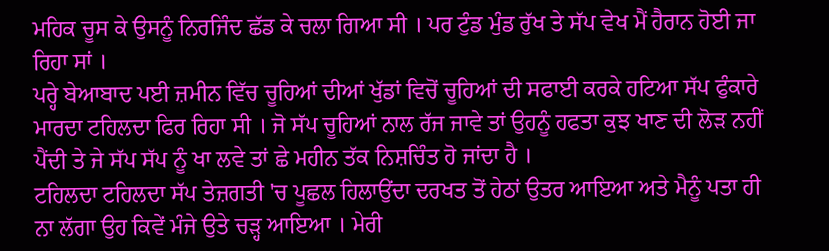ਮਹਿਕ ਚੂਸ ਕੇ ਉਸਨੂੰ ਨਿਰਜਿੰਦ ਛੱਡ ਕੇ ਚਲਾ ਗਿਆ ਸੀ । ਪਰ ਟੁੰਡ ਮੁੰਡ ਰੁੱਖ ਤੇ ਸੱਪ ਵੇਖ ਮੈਂ ਹੈਰਾਨ ਹੋਈ ਜਾ ਰਿਹਾ ਸਾਂ ।
ਪਰ੍ਹੇ ਬੇਆਬਾਦ ਪਈ ਜ਼ਮੀਨ ਵਿੱਚ ਚੂਹਿਆਂ ਦੀਆਂ ਖੁੱਡਾਂ ਵਿਚੋਂ ਚੂਹਿਆਂ ਦੀ ਸਫਾਈ ਕਰਕੇ ਹਟਿਆ ਸੱਪ ਫੁੰਕਾਰੇ ਮਾਰਦਾ ਟਹਿਲਦਾ ਫਿਰ ਰਿਹਾ ਸੀ । ਜੋ ਸੱਪ ਚੂਹਿਆਂ ਨਾਲ ਰੱਜ ਜਾਵੇ ਤਾਂ ਉਹਨੂੰ ਹਫਤਾ ਕੁਝ ਖਾਣ ਦੀ ਲੋੜ ਨਹੀਂ ਪੈਂਦੀ ਤੇ ਜੇ ਸੱਪ ਸੱਪ ਨੂੰ ਖਾ ਲਵੇ ਤਾਂ ਛੇ ਮਹੀਨ ਤੱਕ ਨਿਸ਼ਚਿੰਤ ਹੋ ਜਾਂਦਾ ਹੈ ।
ਟਹਿਲਦਾ ਟਹਿਲਦਾ ਸੱਪ ਤੇਜ਼ਗਤੀ 'ਚ ਪੂਛਲ ਹਿਲਾਉਂਦਾ ਦਰਖਤ ਤੋਂ ਹੇਠਾਂ ਉਤਰ ਆਇਆ ਅਤੇ ਮੈਨੂੰ ਪਤਾ ਹੀ ਨਾ ਲੱਗਾ ਉਹ ਕਿਵੇਂ ਮੰਜੇ ਉਤੇ ਚੜ੍ਹ ਆਇਆ । ਮੇਰੀ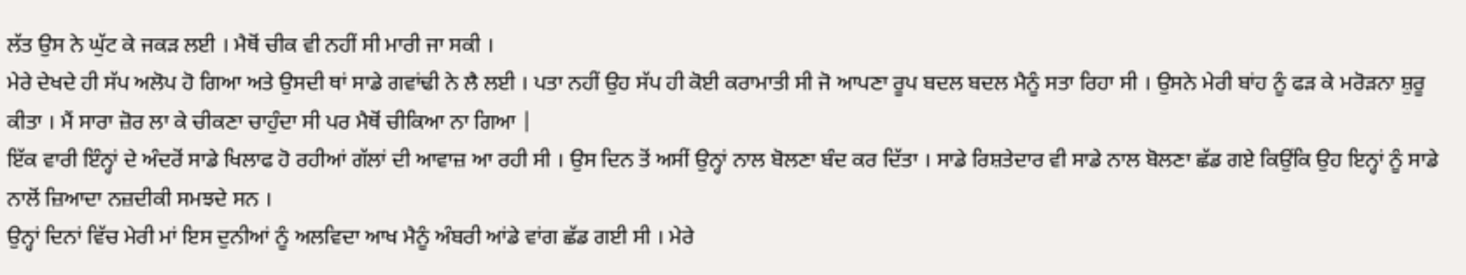ਲੱਤ ਉਸ ਨੇ ਘੁੱਟ ਕੇ ਜਕੜ ਲਈ । ਮੈਥੋਂ ਚੀਕ ਵੀ ਨਹੀਂ ਸੀ ਮਾਰੀ ਜਾ ਸਕੀ ।
ਮੇਰੇ ਦੇਖਦੇ ਹੀ ਸੱਪ ਅਲੋਪ ਹੋ ਗਿਆ ਅਤੇ ਉਸਦੀ ਥਾਂ ਸਾਡੇ ਗਵਾਂਢੀ ਨੇ ਲੈ ਲਈ । ਪਤਾ ਨਹੀਂ ਉਹ ਸੱਪ ਹੀ ਕੋਈ ਕਰਾਮਾਤੀ ਸੀ ਜੋ ਆਪਣਾ ਰੂਪ ਬਦਲ ਬਦਲ ਮੈਨੂੰ ਸਤਾ ਰਿਹਾ ਸੀ । ਉਸਨੇ ਮੇਰੀ ਬਾਂਹ ਨੂੰ ਫੜ ਕੇ ਮਰੋੜਨਾ ਸ਼ੁਰੂ ਕੀਤਾ । ਮੈਂ ਸਾਰਾ ਜ਼ੋਰ ਲਾ ਕੇ ਚੀਕਣਾ ਚਾਹੁੰਦਾ ਸੀ ਪਰ ਮੈਥੋਂ ਚੀਕਿਆ ਨਾ ਗਿਆ |
ਇੱਕ ਵਾਰੀ ਇੰਨ੍ਹਾਂ ਦੇ ਅੰਦਰੋਂ ਸਾਡੇ ਖਿਲਾਫ ਹੋ ਰਹੀਆਂ ਗੱਲਾਂ ਦੀ ਆਵਾਜ਼ ਆ ਰਹੀ ਸੀ । ਉਸ ਦਿਨ ਤੋਂ ਅਸੀਂ ਉਨ੍ਹਾਂ ਨਾਲ ਬੋਲਣਾ ਬੰਦ ਕਰ ਦਿੱਤਾ । ਸਾਡੇ ਰਿਸ਼ਤੇਦਾਰ ਵੀ ਸਾਡੇ ਨਾਲ ਬੋਲਣਾ ਛੱਡ ਗਏ ਕਿਉਂਕਿ ਉਹ ਇਨ੍ਹਾਂ ਨੂੰ ਸਾਡੇ ਨਾਲੋਂ ਜ਼ਿਆਦਾ ਨਜ਼ਦੀਕੀ ਸਮਝਦੇ ਸਨ ।
ਉਨ੍ਹਾਂ ਦਿਨਾਂ ਵਿੱਚ ਮੇਰੀ ਮਾਂ ਇਸ ਦੁਨੀਆਂ ਨੂੰ ਅਲਵਿਦਾ ਆਖ ਮੈਨੂੰ ਅੰਬਰੀ ਆਂਡੇ ਵਾਂਗ ਛੱਡ ਗਈ ਸੀ । ਮੇਰੇ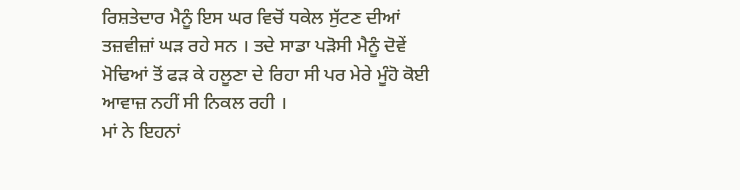ਰਿਸ਼ਤੇਦਾਰ ਮੈਨੂੰ ਇਸ ਘਰ ਵਿਚੋਂ ਧਕੇਲ ਸੁੱਟਣ ਦੀਆਂ ਤਜ਼ਵੀਜ਼ਾਂ ਘੜ ਰਹੇ ਸਨ । ਤਦੇ ਸਾਡਾ ਪੜੋਸੀ ਮੈਨੂੰ ਦੋਵੇਂ ਮੋਢਿਆਂ ਤੋਂ ਫੜ ਕੇ ਹਲੂਣਾ ਦੇ ਰਿਹਾ ਸੀ ਪਰ ਮੇਰੇ ਮੂੰਹੋ ਕੋਈ ਆਵਾਜ਼ ਨਹੀਂ ਸੀ ਨਿਕਲ ਰਹੀ ।
ਮਾਂ ਨੇ ਇਹਨਾਂ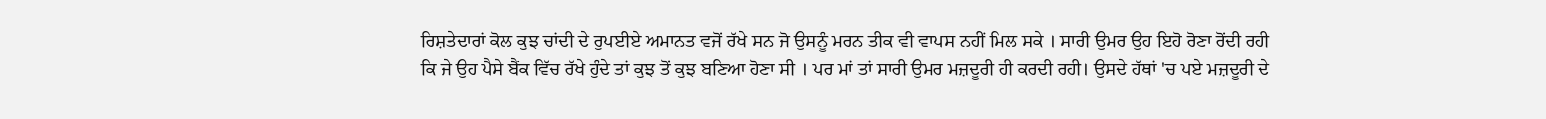ਰਿਸ਼ਤੇਦਾਰਾਂ ਕੋਲ ਕੁਝ ਚਾਂਦੀ ਦੇ ਰੁਪਈਏ ਅਮਾਨਤ ਵਜੋਂ ਰੱਖੇ ਸਨ ਜੋ ਉਸਨੂੰ ਮਰਨ ਤੀਕ ਵੀ ਵਾਪਸ ਨਹੀਂ ਮਿਲ ਸਕੇ । ਸਾਰੀ ਉਮਰ ਉਹ ਇਹੋ ਰੋਣਾ ਰੋਂਦੀ ਰਹੀ ਕਿ ਜੇ ਉਹ ਪੈਸੇ ਬੈਂਕ ਵਿੱਚ ਰੱਖੇ ਹੁੰਦੇ ਤਾਂ ਕੁਝ ਤੋਂ ਕੁਝ ਬਣਿਆ ਹੋਣਾ ਸੀ । ਪਰ ਮਾਂ ਤਾਂ ਸਾਰੀ ਉਮਰ ਮਜ਼ਦੂਰੀ ਹੀ ਕਰਦੀ ਰਹੀ। ਉਸਦੇ ਹੱਥਾਂ 'ਚ ਪਏ ਮਜ਼ਦੂਰੀ ਦੇ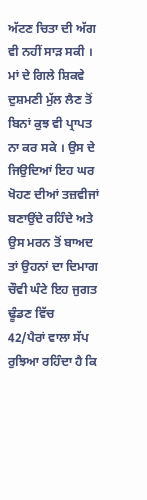ਅੱਟਣ ਚਿਤਾ ਦੀ ਅੱਗ ਵੀ ਨਹੀਂ ਸਾੜ ਸਕੀ ।
ਮਾਂ ਦੇ ਗਿਲੇ ਸ਼ਿਕਵੇ ਦੁਸ਼ਮਣੀ ਮੁੱਲ ਲੈਣ ਤੋਂ ਬਿਨਾਂ ਕੁਝ ਵੀ ਪ੍ਰਾਪਤ ਨਾ ਕਰ ਸਕੇ । ਉਸ ਦੇ ਜਿਉਦਿਆਂ ਇਹ ਘਰ ਖੋਹਣ ਦੀਆਂ ਤਜ਼ਵੀਜਾਂ ਬਣਾਉਂਦੇ ਰਹਿੰਦੇ ਅਤੇ ਉਸ ਮਰਨ ਤੋਂ ਬਾਅਦ ਤਾਂ ਉਹਨਾਂ ਦਾ ਦਿਮਾਗ ਚੌਵੀ ਘੰਟੇ ਇਹ ਜੁਗਤ ਢੂੰਡਣ ਵਿੱਚ
42/ਪੈਰਾਂ ਵਾਲਾ ਸੱਪ
ਰੁਝਿਆ ਰਹਿੰਦਾ ਹੈ ਕਿ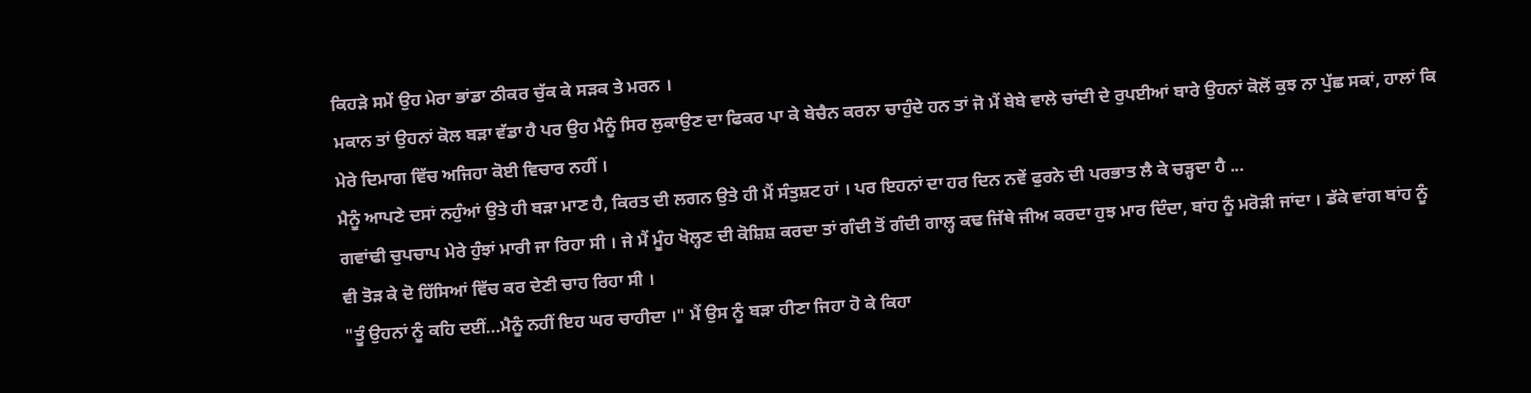ਕਿਹੜੇ ਸਮੇਂ ਉਹ ਮੇਰਾ ਭਾਂਡਾ ਠੀਕਰ ਚੁੱਕ ਕੇ ਸੜਕ ਤੇ ਮਰਨ ।
ਮਕਾਨ ਤਾਂ ਉਹਨਾਂ ਕੋਲ ਬੜਾ ਵੱਡਾ ਹੈ ਪਰ ਉਹ ਮੈਨੂੰ ਸਿਰ ਲੁਕਾਉਣ ਦਾ ਫਿਕਰ ਪਾ ਕੇ ਬੇਚੈਨ ਕਰਨਾ ਚਾਹੁੰਦੇ ਹਨ ਤਾਂ ਜੋ ਮੈਂ ਬੇਬੇ ਵਾਲੇ ਚਾਂਦੀ ਦੇ ਰੁਪਈਆਂ ਬਾਰੇ ਉਹਨਾਂ ਕੋਲੋਂ ਕੁਝ ਨਾ ਪੁੱਛ ਸਕਾਂ, ਹਾਲਾਂ ਕਿ ਮੇਰੇ ਦਿਮਾਗ ਵਿੱਚ ਅਜਿਹਾ ਕੋਈ ਵਿਚਾਰ ਨਹੀਂ ।
ਮੈਨੂੰ ਆਪਣੇ ਦਸਾਂ ਨਹੁੰਆਂ ਉਤੇ ਹੀ ਬੜਾ ਮਾਣ ਹੈ, ਕਿਰਤ ਦੀ ਲਗਨ ਉਤੇ ਹੀ ਮੈਂ ਸੰਤੁਸ਼ਟ ਹਾਂ । ਪਰ ਇਹਨਾਂ ਦਾ ਹਰ ਦਿਨ ਨਵੇਂ ਫੁਰਨੇ ਦੀ ਪਰਭਾਤ ਲੈ ਕੇ ਚੜ੍ਹਦਾ ਹੈ ...
ਗਵਾਂਢੀ ਚੁਪਚਾਪ ਮੇਰੇ ਹੁੰਝਾਂ ਮਾਰੀ ਜਾ ਰਿਹਾ ਸੀ । ਜੇ ਮੈਂ ਮੂੰਹ ਖੋਲ੍ਹਣ ਦੀ ਕੋਸ਼ਿਸ਼ ਕਰਦਾ ਤਾਂ ਗੰਦੀ ਤੋਂ ਗੰਦੀ ਗਾਲ੍ਹ ਕਢ ਜਿੱਥੇ ਜੀਅ ਕਰਦਾ ਹੁਝ ਮਾਰ ਦਿੰਦਾ, ਬਾਂਹ ਨੂੰ ਮਰੋੜੀ ਜਾਂਦਾ । ਡੱਕੇ ਵਾਂਗ ਬਾਂਹ ਨੂੰ ਵੀ ਤੋੜ ਕੇ ਦੋ ਹਿੱਸਿਆਂ ਵਿੱਚ ਕਰ ਦੇਣੀ ਚਾਹ ਰਿਹਾ ਸੀ ।
"ਤੂੰ ਉਹਨਾਂ ਨੂੰ ਕਹਿ ਦਈਂ...ਮੈਨੂੰ ਨਹੀਂ ਇਹ ਘਰ ਚਾਹੀਦਾ ।" ਮੈਂ ਉਸ ਨੂੰ ਬੜਾ ਹੀਣਾ ਜਿਹਾ ਹੋ ਕੇ ਕਿਹਾ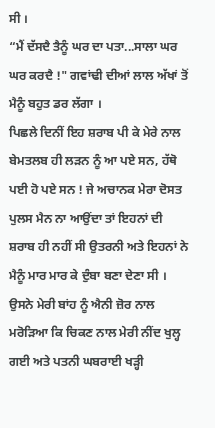ਸੀ ।
“ਮੈਂ ਦੱਸਦੈ ਤੈਨੂੰ ਘਰ ਦਾ ਪਤਾ...ਸਾਲਾ ਘਰ ਘਰ ਕਰਦੈ !" ਗਵਾਂਢੀ ਦੀਆਂ ਲਾਲ ਅੱਖਾਂ ਤੋਂ ਮੈਨੂੰ ਬਹੁਤ ਡਰ ਲੱਗਾ ।
ਪਿਛਲੇ ਦਿਨੀਂ ਇਹ ਸ਼ਰਾਬ ਪੀ ਕੇ ਮੇਰੇ ਨਾਲ ਬੇਮਤਲਬ ਹੀ ਲੜਨ ਨੂੰ ਆ ਪਏ ਸਨ, ਹੱਥੋ ਪਈ ਹੋ ਪਏ ਸਨ ! ਜੇ ਅਚਾਨਕ ਮੇਰਾ ਦੋਸਤ ਪੁਲਸ ਮੈਨ ਨਾ ਆਉਂਦਾ ਤਾਂ ਇਹਨਾਂ ਦੀ ਸ਼ਰਾਬ ਹੀ ਨਹੀਂ ਸੀ ਉਤਰਨੀ ਅਤੇ ਇਹਨਾਂ ਨੇ ਮੈਨੂੰ ਮਾਰ ਮਾਰ ਕੇ ਦੁੰਬਾ ਬਣਾ ਦੇਣਾ ਸੀ ।
ਉਸਨੇ ਮੇਰੀ ਬਾਂਹ ਨੂੰ ਐਨੀ ਜ਼ੋਰ ਨਾਲ ਮਰੋੜਿਆ ਕਿ ਚਿਕਣ ਨਾਲ ਮੇਰੀ ਨੀਂਦ ਖੁਲ੍ਹ ਗਈ ਅਤੇ ਪਤਨੀ ਘਬਰਾਈ ਖੜ੍ਹੀ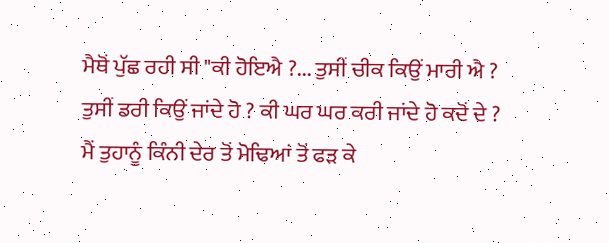ਮੈਥੋਂ ਪੁੱਛ ਰਹੀ ਸੀ "ਕੀ ਹੋਇਐ ?... ਤੁਸੀਂ ਚੀਕ ਕਿਉਂ ਮਾਰੀ ਐ ? ਤੁਸੀਂ ਡਰੀ ਕਿਉਂ ਜਾਂਦੇ ਹੋ ? ਕੀ ਘਰ ਘਰ ਕਰੀ ਜਾਂਦੇ ਹੋ ਕਦੋਂ ਦੇ ? ਮੈਂ ਤੁਹਾਨੂੰ ਕਿੰਨੀ ਦੇਰ ਤੋਂ ਮੋਢਿਆਂ ਤੋਂ ਫੜ ਕੇ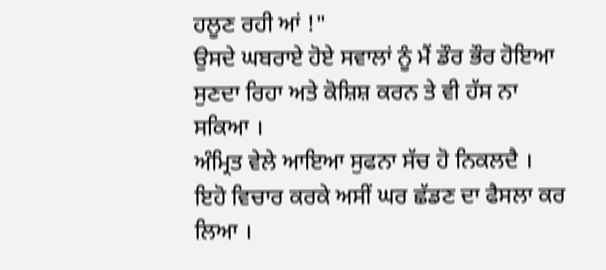ਹਲੂਣ ਰਹੀ ਆਂ !"
ਉਸਦੇ ਘਬਰਾਏ ਹੋਏ ਸਵਾਲਾਂ ਨੂੰ ਮੈਂ ਡੌਰ ਭੌਰ ਹੋਇਆ ਸੁਣਦਾ ਰਿਹਾ ਅਤੇ ਕੋਸ਼ਿਸ਼ ਕਰਨ ਤੇ ਵੀ ਹੱਸ ਨਾ ਸਕਿਆ ।
ਅੰਮ੍ਰਿਤ ਵੇਲੇ ਆਇਆ ਸੁਫਨਾ ਸੱਚ ਹੋ ਨਿਕਲਦੈ । ਇਹੋ ਵਿਚਾਰ ਕਰਕੇ ਅਸੀਂ ਘਰ ਛੱਡਣ ਦਾ ਫੈਸਲਾ ਕਰ ਲਿਆ ।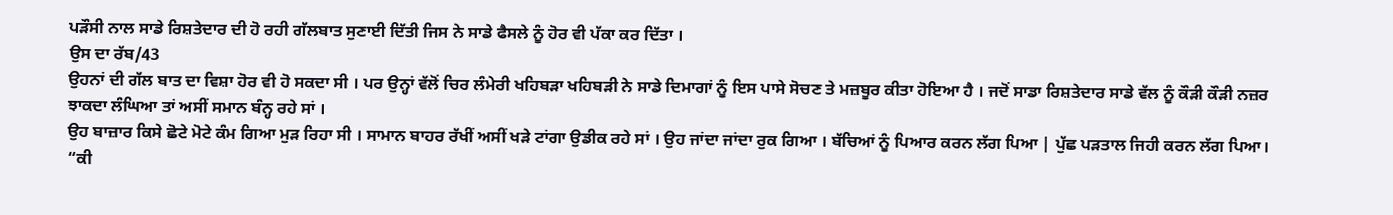ਪੜੌਸੀ ਨਾਲ ਸਾਡੇ ਰਿਸ਼ਤੇਦਾਰ ਦੀ ਹੋ ਰਹੀ ਗੱਲਬਾਤ ਸੁਣਾਈ ਦਿੱਤੀ ਜਿਸ ਨੇ ਸਾਡੇ ਫੈਸਲੇ ਨੂੰ ਹੋਰ ਵੀ ਪੱਕਾ ਕਰ ਦਿੱਤਾ ।
ਉਸ ਦਾ ਰੱਬ/43
ਉਹਨਾਂ ਦੀ ਗੱਲ ਬਾਤ ਦਾ ਵਿਸ਼ਾ ਹੋਰ ਵੀ ਹੋ ਸਕਦਾ ਸੀ । ਪਰ ਉਨ੍ਹਾਂ ਵੱਲੋਂ ਚਿਰ ਲੰਮੇਰੀ ਖਹਿਬੜਾ ਖਹਿਬੜੀ ਨੇ ਸਾਡੇ ਦਿਮਾਗਾਂ ਨੂੰ ਇਸ ਪਾਸੇ ਸੋਚਣ ਤੇ ਮਜ਼ਬੂਰ ਕੀਤਾ ਹੋਇਆ ਹੈ । ਜਦੋਂ ਸਾਡਾ ਰਿਸ਼ਤੇਦਾਰ ਸਾਡੇ ਵੱਲ ਨੂੰ ਕੌੜੀ ਕੌੜੀ ਨਜ਼ਰ ਝਾਕਦਾ ਲੰਘਿਆ ਤਾਂ ਅਸੀਂ ਸਮਾਨ ਬੰਨ੍ਹ ਰਹੇ ਸਾਂ ।
ਉਹ ਬਾਜ਼ਾਰ ਕਿਸੇ ਛੋਟੇ ਮੋਟੇ ਕੰਮ ਗਿਆ ਮੁੜ ਰਿਹਾ ਸੀ । ਸਾਮਾਨ ਬਾਹਰ ਰੱਖੀਂ ਅਸੀਂ ਖੜੇ ਟਾਂਗਾ ਉਡੀਕ ਰਹੇ ਸਾਂ । ਉਹ ਜਾਂਦਾ ਜਾਂਦਾ ਰੁਕ ਗਿਆ । ਬੱਚਿਆਂ ਨੂੰ ਪਿਆਰ ਕਰਨ ਲੱਗ ਪਿਆ | ਪੁੱਛ ਪੜਤਾਲ ਜਿਹੀ ਕਰਨ ਲੱਗ ਪਿਆ।
“ਕੀ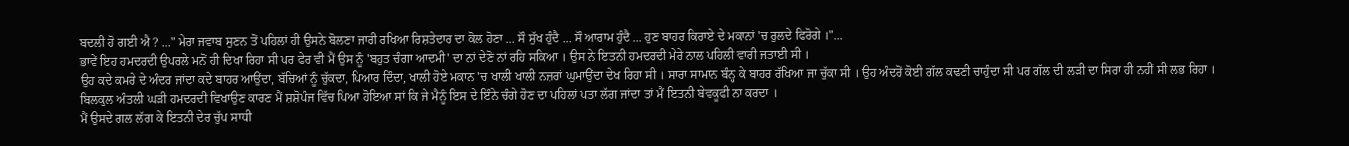ਬਦਲੀ ਹੋ ਗਈ ਐ ? ..." ਮੇਰਾ ਜਵਾਬ ਸੁਣਨ ਤੋਂ ਪਹਿਲਾਂ ਹੀ ਉਸਨੇ ਬੋਲਣਾ ਜਾਰੀ ਰਖਿਆ ਰਿਸ਼ਤੇਦਾਰ ਦਾ ਕੋਲ ਹੋਣਾ ... ਸੌ ਸੁੱਖ ਹੁੰਦੈ ... ਸੌ ਆਰਾਮ ਹੁੰਦੈ ... ਹੁਣ ਬਾਹਰ ਕਿਰਾਏ ਦੇ ਮਕਾਨਾਂ 'ਚ ਰੁਲਦੇ ਫਿਰੋਗੇ ।"...
ਭਾਵੇਂ ਇਹ ਹਮਦਰਦੀ ਉਪਰਲੇ ਮਨੋਂ ਹੀ ਦਿਖਾ ਰਿਹਾ ਸੀ ਪਰ ਫੇਰ ਵੀ ਮੈਂ ਉਸ ਨੂੰ 'ਬਹੁਤ ਚੰਗਾ ਆਦਮੀ' ਦਾ ਨਾਂ ਦੇਣੋ ਨਾਂ ਰਹਿ ਸਕਿਆ । ਉਸ ਨੇ ਇਤਨੀ ਹਮਦਰਦੀ ਮੇਰੇ ਨਾਲ ਪਹਿਲੀ ਵਾਰੀ ਜਤਾਈ ਸੀ ।
ਉਹ ਕਦੇ ਕਮਰੇ ਦੇ ਅੰਦਰ ਜਾਂਦਾ ਕਦੇ ਬਾਹਰ ਆਉਂਦਾ, ਬੱਚਿਆਂ ਨੂੰ ਚੁੱਕਦਾ, ਪਿਆਰ ਦਿੰਦਾ, ਖਾਲੀ ਹੋਏ ਮਕਾਨ 'ਚ ਖਾਲੀ ਖਾਲੀ ਨਜ਼ਰਾਂ ਘੁਮਾਉਂਦਾ ਦੇਖ ਰਿਹਾ ਸੀ । ਸਾਰਾ ਸਾਮਾਨ ਬੰਨ੍ਹ ਕੇ ਬਾਹਰ ਰੱਖਿਆ ਜਾ ਚੁੱਕਾ ਸੀ । ਉਹ ਅੰਦਰੋਂ ਕੋਈ ਗੱਲ ਕਢਣੀ ਚਾਹੁੰਦਾ ਸੀ ਪਰ ਗੱਲ ਦੀ ਲੜੀ ਦਾ ਸਿਰਾ ਹੀ ਨਹੀਂ ਸੀ ਲਭ ਰਿਹਾ ।
ਬਿਲਕੁਲ ਅੰਤਲੀ ਘੜੀ ਹਮਦਰਦੀ ਵਿਖਾਉਣ ਕਾਰਣ ਮੈਂ ਸ਼ਸ਼ੋਪੰਜ ਵਿੱਚ ਪਿਆ ਹੋਇਆ ਸਾਂ ਕਿ ਜੇ ਮੈਨੂੰ ਇਸ ਦੇ ਇੰਨੇ ਚੰਗੇ ਹੋਣ ਦਾ ਪਹਿਲਾਂ ਪਤਾ ਲੱਗ ਜਾਂਦਾ ਤਾਂ ਮੈਂ ਇਤਨੀ ਬੇਵਕੂਫੀ ਨਾ ਕਰਦਾ ।
ਮੈਂ ਉਸਦੇ ਗਲ ਲੱਗ ਕੇ ਇਤਨੀ ਦੇਰ ਚੁੱਪ ਸਾਧੀ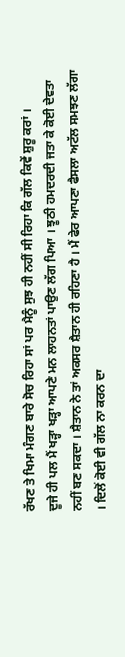ਰੱਖਣ ਤੇ ਖਿਮਾ ਮੰਗਣ ਬਾਰੇ ਸੋਚ ਰਿਹਾ ਸਾਂ ਪਰ ਮੈਨੂੰ ਸੁਝ ਹੀ ਨਹੀਂ ਸੀ ਰਿਹਾ ਕਿ ਗੱਲ ਕਿਵੇਂ ਸ਼ੁਰੂ ਕਰਾਂ ।
ਦੂਜੇ ਹੀ ਪਲ ਮੈਂ ਖੜ੍ਹਾ ਖੜ੍ਹਾ ਆਪਣੇ ਮਨ ਲਾਹਨਤਾਂ ਪਾਉਣ ਲੱਗ ਪਿਆ । ਝੂਠੀ ਹਮਦਰਦੀ ਜਤਾ ਕੇ ਕੋਈ ਦੇਵਤਾ ਨਹੀਂ ਬਣ ਸਕਦਾ । ਸ਼ੈਤਾਨ ਨੇ ਤਾਂ ਅਕਸਰ ਸ਼ੈਤਾਨ ਹੀ ਰਹਿਣਾ ਹੈ । ਮੈਂ ਫੇਰ ਆਪਣਾ ਫੈਸਲਾ ਅਟੱਲ ਸਮਝਣ ਲੱਗਾ । ਦਿਲੋਂ ਕੋਈ ਵੀ ਗੱਲ ਨਾ ਕਰਨ ਦਾ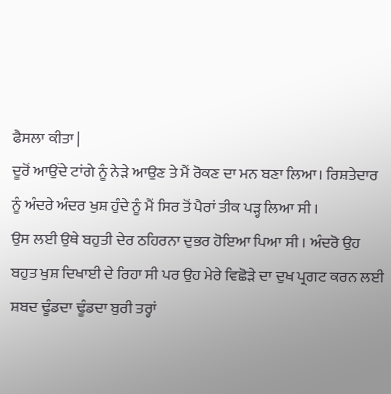ਫੈਸਲਾ ਕੀਤਾ |
ਦੂਰੋਂ ਆਉਂਦੇ ਟਾਂਗੇ ਨੂੰ ਨੇੜੇ ਆਉਣ ਤੇ ਮੈਂ ਰੋਕਣ ਦਾ ਮਨ ਬਣਾ ਲਿਆ। ਰਿਸ਼ਤੇਦਾਰ ਨੂੰ ਅੰਦਰੇ ਅੰਦਰ ਖੁਸ਼ ਹੁੰਦੇ ਨੂੰ ਮੈਂ ਸਿਰ ਤੋਂ ਪੈਰਾਂ ਤੀਕ ਪੜ੍ਹ ਲਿਆ ਸੀ ।
ਉਸ ਲਈ ਉਥੇ ਬਹੁਤੀ ਦੇਰ ਠਹਿਰਨਾ ਦੁਭਰ ਹੋਇਆ ਪਿਆ ਸੀ । ਅੰਦਰੋ ਉਹ ਬਹੁਤ ਖੁਸ਼ ਦਿਖਾਈ ਦੇ ਰਿਹਾ ਸੀ ਪਰ ਉਹ ਮੇਰੇ ਵਿਛੋੜੇ ਦਾ ਦੁਖ ਪ੍ਰਗਟ ਕਰਨ ਲਈ ਸ਼ਬਦ ਢੂੰਡਦਾ ਢੂੰਡਦਾ ਬੁਰੀ ਤਰ੍ਹਾਂ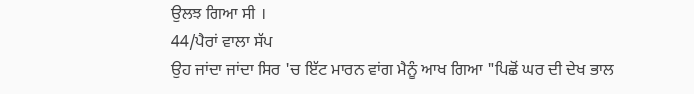ਉਲਝ ਗਿਆ ਸੀ ।
44/ਪੈਰਾਂ ਵਾਲਾ ਸੱਪ
ਉਹ ਜਾਂਦਾ ਜਾਂਦਾ ਸਿਰ 'ਚ ਇੱਟ ਮਾਰਨ ਵਾਂਗ ਮੈਨੂੰ ਆਖ ਗਿਆ "ਪਿਛੋਂ ਘਰ ਦੀ ਦੇਖ ਭਾਲ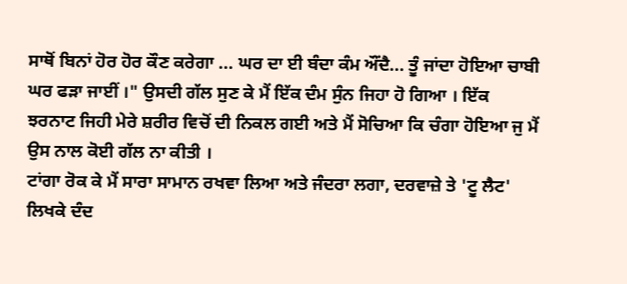ਸਾਥੋਂ ਬਿਨਾਂ ਹੋਰ ਹੋਰ ਕੌਣ ਕਰੇਗਾ ... ਘਰ ਦਾ ਈ ਬੰਦਾ ਕੰਮ ਔਂਦੈ... ਤੂੰ ਜਾਂਦਾ ਹੋਇਆ ਚਾਬੀ ਘਰ ਫੜਾ ਜਾਈਂ ।" ਉਸਦੀ ਗੱਲ ਸੁਣ ਕੇ ਮੈਂ ਇੱਕ ਦੰਮ ਸੁੰਨ ਜਿਹਾ ਹੋ ਗਿਆ । ਇੱਕ ਝਰਨਾਟ ਜਿਹੀ ਮੇਰੇ ਸ਼ਰੀਰ ਵਿਚੋਂ ਦੀ ਨਿਕਲ ਗਈ ਅਤੇ ਮੈਂ ਸੋਚਿਆ ਕਿ ਚੰਗਾ ਹੋਇਆ ਜੁ ਮੈਂ ਉਸ ਨਾਲ ਕੋਈ ਗੱਲ ਨਾ ਕੀਤੀ ।
ਟਾਂਗਾ ਰੋਕ ਕੇ ਮੈਂ ਸਾਰਾ ਸਾਮਾਨ ਰਖਵਾ ਲਿਆ ਅਤੇ ਜੰਦਰਾ ਲਗਾ, ਦਰਵਾਜ਼ੇ ਤੇ 'ਟੂ ਲੈਟ' ਲਿਖਕੇ ਦੰਦ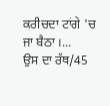ਕਰੀਚਦਾ ਟਾਂਗੇ 'ਚ ਜਾ ਬੈਠਾ ।...
ਉਸ ਦਾ ਰੱਥ/45